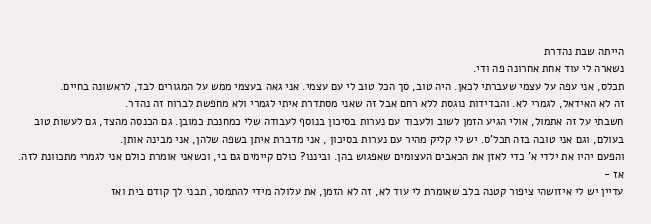הייתה שבת נהדרת
נשארה לי עוד אחת אחרונה פה ודי.
תכלס, אני עפה על עצמי שעברתי לכאן. היה טוב, סך הכל טוב לי עם עצמי. אני גאה בעצמי ממש על המגורים לבד, לראשונה בחיים.
זה לא האידאל, לגמרי לא. והבדידות נוגסת ללא רחם אבל זה שאני מסתדרת איתי לגמרי ולא מחפשת לברוח זה נהדר.
חשבתי על זה אתמול, אולי הגיע הזמן לשוב ולעבוד עם נערות בסיכון בנוסף לעבודה שלי כמחנכת כמובן. גם הכנסה מהצד, גם לעשות טוב בעולם, וגם אני טובה בזה תכל'ס. יש לי קליק מהיר עם נערות בסיכון , אני מדברת איתן בשפה שלהן, אני מבינה אותן.
והפעם יהיו את ילדי א' כדי לאזן את הכאבים העצומים שאפגוש בהן. וביננו? כולם קיימים גם בי, וכשאני אומרת כולם אני לגמרי מתכוונת לזה.
אז -
עדיין יש לי איזושהי ציפור קטנה בלב שאומרת לי עוד לא, זה לא הזמן, את עלולה מידי להתמסר, תבני לך קודם בית ואז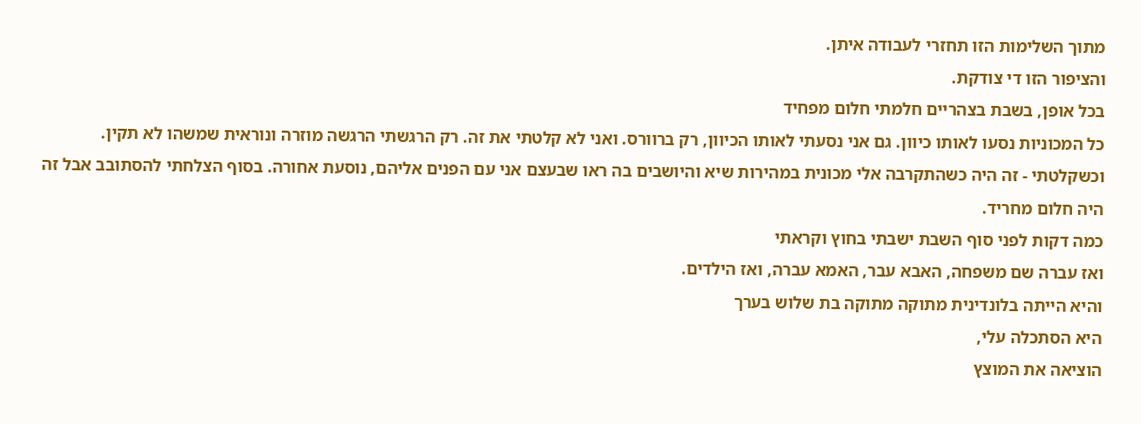מתוך השלימות הזו תחזרי לעבודה איתן.
והציפור הזו די צודקת.
בכל אופן, בשבת בצהריים חלמתי חלום מפחיד
כל המכוניות נסעו לאותו כיוון. גם אני נסעתי לאותו הכיוון, רק ברוורס. ואני לא קלטתי את זה. רק הרגשתי הרגשה מוזרה ונוראית שמשהו לא תקין. וכשקלטתי - זה היה כשהתקרבה אלי מכונית במהירות שיא והיושבים בה ראו שבעצם אני עם הפנים אליהם, נוסעת אחורה. בסוף הצלחתי להסתובב אבל זה היה חלום מחריד.
כמה דקות לפני סוף השבת ישבתי בחוץ וקראתי
ואז עברה שם משפחה, האבא עבר, האמא עברה, ואז הילדים.
והיא הייתה בלונדינית מתוקה מתוקה בת שלוש בערך
היא הסתכלה עלי,
הוציאה את המוצץ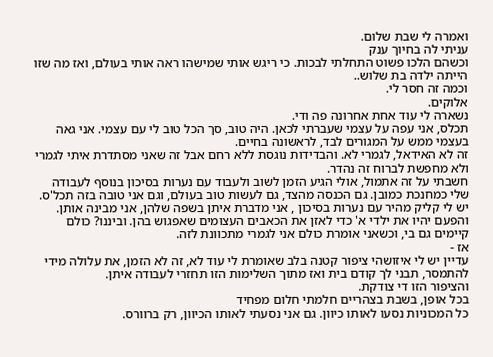ואמרה לי שבת שלום.
עניתי לה בחיוך ענק
וכשהם הלכו פשוט התחלתי לבכות. כי ריגש אותי שמישהו ראה אותי בעולם, ואז מה שזו הייתה ילדה בת שלוש..
וכמה זה חסר לי.
אלוקים.
נשארה לי עוד אחת אחרונה פה ודי.
תכלס, אני עפה על עצמי שעברתי לכאן. היה טוב, סך הכל טוב לי עם עצמי. אני גאה בעצמי ממש על המגורים לבד, לראשונה בחיים.
זה לא האידאל, לגמרי לא. והבדידות נוגסת ללא רחם אבל זה שאני מסתדרת איתי לגמרי ולא מחפשת לברוח זה נהדר.
חשבתי על זה אתמול, אולי הגיע הזמן לשוב ולעבוד עם נערות בסיכון בנוסף לעבודה שלי כמחנכת כמובן. גם הכנסה מהצד, גם לעשות טוב בעולם, וגם אני טובה בזה תכל'ס. יש לי קליק מהיר עם נערות בסיכון , אני מדברת איתן בשפה שלהן, אני מבינה אותן.
והפעם יהיו את ילדי א' כדי לאזן את הכאבים העצומים שאפגוש בהן. וביננו? כולם קיימים גם בי, וכשאני אומרת כולם אני לגמרי מתכוונת לזה.
אז -
עדיין יש לי איזושהי ציפור קטנה בלב שאומרת לי עוד לא, זה לא הזמן, את עלולה מידי להתמסר, תבני לך קודם בית ואז מתוך השלימות הזו תחזרי לעבודה איתן.
והציפור הזו די צודקת.
בכל אופן, בשבת בצהריים חלמתי חלום מפחיד
כל המכוניות נסעו לאותו כיוון. גם אני נסעתי לאותו הכיוון, רק ברוורס.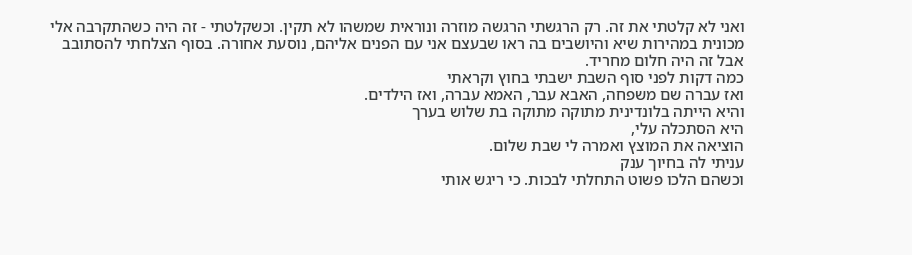ואני לא קלטתי את זה. רק הרגשתי הרגשה מוזרה ונוראית שמשהו לא תקין. וכשקלטתי - זה היה כשהתקרבה אלי מכונית במהירות שיא והיושבים בה ראו שבעצם אני עם הפנים אליהם, נוסעת אחורה. בסוף הצלחתי להסתובב אבל זה היה חלום מחריד.
כמה דקות לפני סוף השבת ישבתי בחוץ וקראתי
ואז עברה שם משפחה, האבא עבר, האמא עברה, ואז הילדים.
והיא הייתה בלונדינית מתוקה מתוקה בת שלוש בערך
היא הסתכלה עלי,
הוציאה את המוצץ ואמרה לי שבת שלום.
עניתי לה בחיוך ענק
וכשהם הלכו פשוט התחלתי לבכות. כי ריגש אותי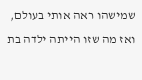שמישהו ראה אותי בעולם, ואז מה שזו הייתה ילדה בת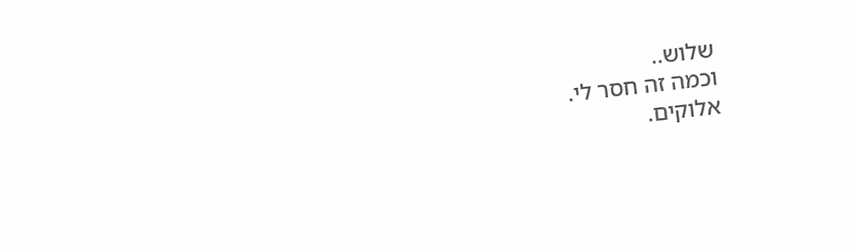שלוש..
וכמה זה חסר לי.
אלוקים.